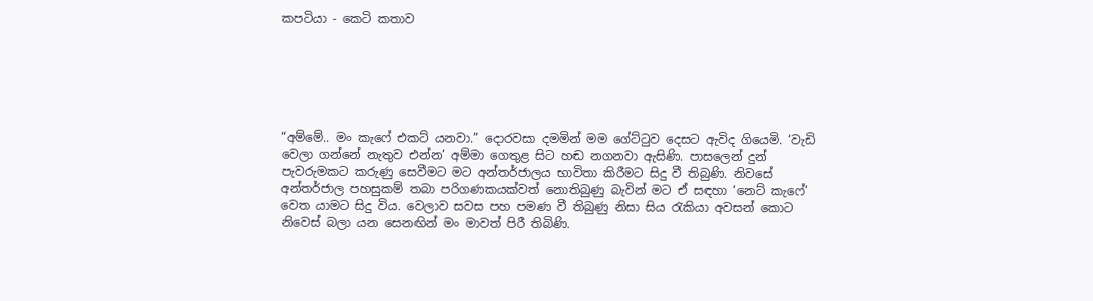කපටියා - කෙටි කතාව






“අම්මේ.. මං කැෆේ එකට් යනවා.” දොරවසා දමමින් මම ගේට්ටුව දෙසට ඇවිද ගියෙමි. ‘වැඩි වෙලා ගන්නේ නැතුව එන්න’ අම්මා ගෙතුළ සිට හඬ නගනවා ඇසිණි. පාසලෙන් දුන් පැවරුමකට කරුණු සෙවීමට මට අන්තර්ජාලය භාවිතා කිරීමට සිදු වී තිබුණි. නිවසේ අන්තර්ජාල පහසුකම් තබා පරිගණකයක්වත් නොතිබුණු බැවින් මට ඒ සඳහා ‘නෙට් කැෆේ’ වෙත යාමට සිදු විය. වෙලාව සවස පහ පමණ වී තිබුණු නිසා සිය රැකියා අවසන් කොට නිවෙස් බලා යන සෙනඟින් මං මාවත් පිරී තිබිණි.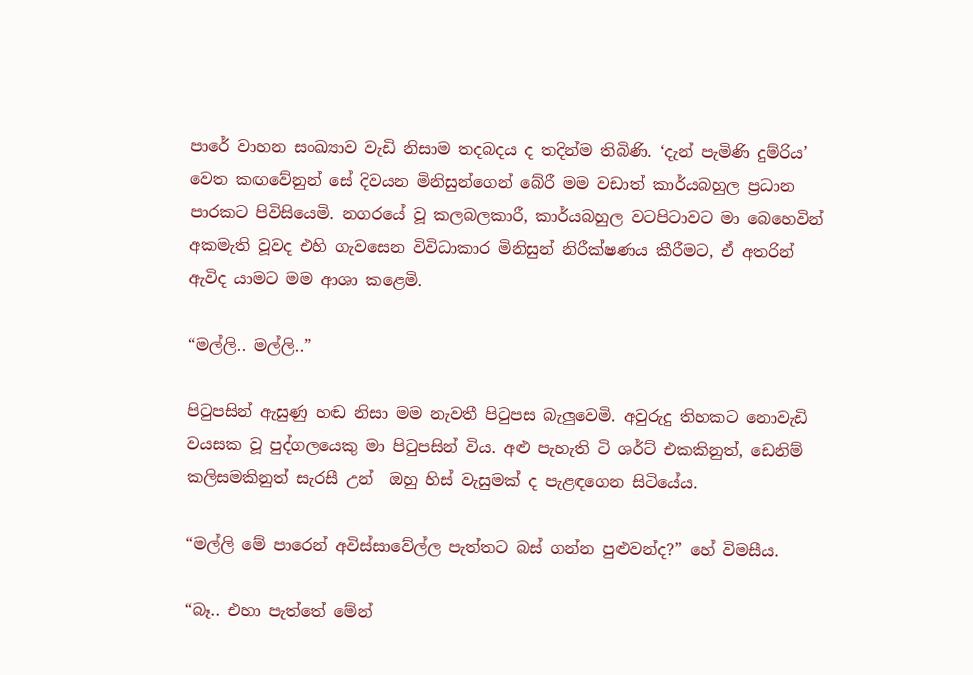පාරේ වාහන සංඛ්‍යාව වැඩි නිසාම තදබදය ද තදින්ම තිබිණි. ‘දැන් පැමිණි දුම්රිය’  වෙත කඟවේනුන් සේ දිවයන මිනිසුන්ගෙන් බේරී මම වඩාත් කාර්යබහුල ප්‍රධාන පාරකට පිවිසියෙමි. නගරයේ වූ කලබලකාරී, කාර්යබහුල වටපිටාවට මා බෙහෙවින් අකමැති වූවද එහි ගැවසෙන විවිධාකාර මිනිසුන් නිරීක්ෂණය කීරීමට, ඒ අතරින් ඇවිද යාමට මම ආශා කළෙමි.

“මල්ලි.. මල්ලි..”

පිටුපසින් ඇසුණු හඬ නිසා මම නැවතී පිටුපස බැලුවෙමි. අවුරුදු තිහකට නොවැඩි වයසක වූ පුද්ගලයෙකු මා පිටුපසින් විය. අළු පැහැති ටි ශර්ට් එකකිනුත්, ඩෙනිම් කලිසමකිනුත් සැරසී උන්  ඔහු හිස් වැසුමක් ද පැළඳගෙන සිටියේය.

“මල්ලි මේ පාරෙන් අවිස්සාවේල්ල පැත්තට බස් ගන්න පුළුවන්ද?” හේ විමසීය.

“බෑ.. එහා පැත්තේ මේන්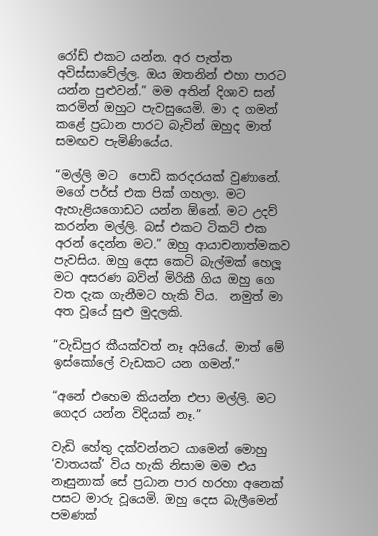රෝඩ් එකට යන්න. අර පැත්ත අවිස්සාවේල්ල. ඔය ඔතනින් එහා පාරට යන්න පුළුවන්.” මම අතින් දිශාව සන් කරමින් ඔහුට පැවසුයෙමි. මා ද ගමන් කළේ ප්‍රධාන පාරට බැවින් ඔහුද මාත් සමඟව පැමිණියේය.

“මල්ලි මට  පොඩි කරදරයක් වුණානේ. මගේ පර්ස් එක පික් ගහලා. මට ඇහැළියගොඩට යන්න ඕනේ. මට උදව් කරන්න මල්ලි. බස් එකට ටිකට් එක අරන් දෙන්න මට.” ඔහු ආයාචනාත්මකව පැවසිය. ඔහු දෙස කෙටි බැල්මක් හෙලූ මට අසරණ බවින් මිරිකී ගිය ඔහු ගෙ වත දැක ගැනීමට හැකි විය.  නමුත් මා අත වූයේ සුළු මුදලකි.

“වැඩිපුර කීයක්වත් නෑ අයියේ. මාත් මේ ඉස්කෝලේ වැඩකට යන ගමන්.”

“අනේ එහෙම කියන්න එපා මල්ලි. මට ගෙදර යන්න විදියක් නෑ.”

වැඩි හේතු දක්වන්නට යාමෙන් මොහු ‘වාතයක්’ විය හැකි නිසාම මම එය නෑසුනාක් සේ ප්‍රධාන පාර හරහා අනෙක් පසට මාරු වූයෙමි. ඔහු දෙස බැලීමෙන් පමණක්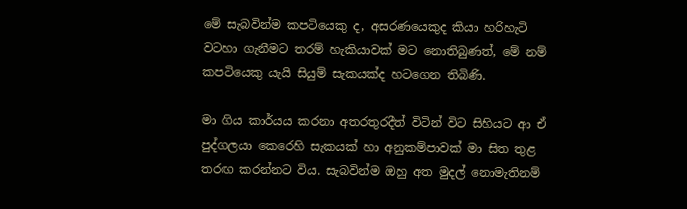මේ සැබවින්ම කපටියෙකු ද, අසරණයෙකුද කියා හරිහැටි වටහා ගැනීමට තරම් හැකියාවක් මට නොතිබුණත්, මේ නම් කපටියෙකු යැයි සියුම් සැකයක්ද හටගෙන තිබිණි.

මා ගිය කාර්යය කරනා අතරතුරදීත් විටින් විට සිහියට ආ ඒ පුද්ගලයා කෙරෙහි සැකයක් හා අනුකම්පාවක් මා සිත තුළ තරඟ කරන්නට විය. සැබවින්ම ඔහු අත මුදල් නොමැතිනම්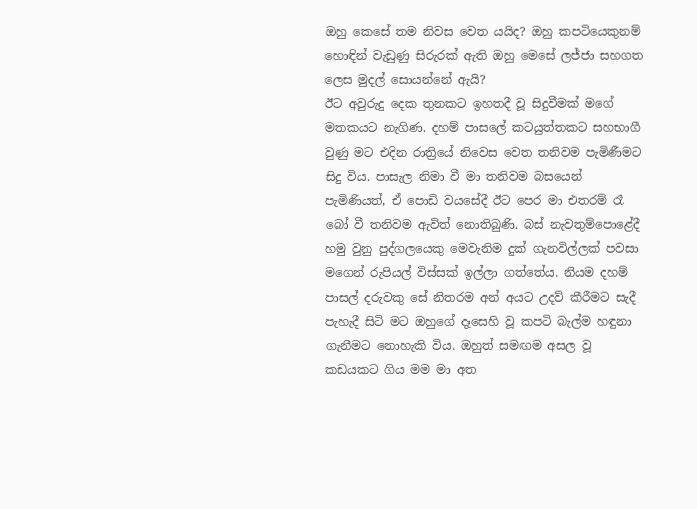ඔහු කෙසේ තම නිවස වෙත යයිද? ඔහු කපටියෙකුනම් හොඳින් වැඩුණු සිරුරක් ඇති ඔහු මෙසේ ලජ්ජා සහගත ලෙස මුදල් සොයන්නේ ඇයි?
ඊට අවුරුදු දෙක තුනකට ඉහතදී වූ සිදුවීමක් මගේ මතකයට නැගිණ. දහම් පාසලේ කටයුත්තකට සහභාගී වුණු මට එදින රාත්‍රියේ නිවෙස වෙත තනිවම පැමිණීමට සිදු විය. පාසැල නිමා වී මා තනිවම බසයෙන් පැමිණියත්, ඒ පොඩි වයසේදී ඊට පෙර මා එතරම් රෑ බෝ වී තනිවම ඇවිත් නොතිබුණි. බස් නැවතුම්පොළේදී හමු වුනු පුද්ගලයෙකු මෙවැනිම දුක් ගැනවිල්ලක් පවසා මගෙන් රුපියල් විස්සක් ඉල්ලා ගත්තේය. නියම දහම් පාසල් දරුවකු සේ නිතරම අන් අයට උදව් කීරීමට සැදී පැහැදී සිටි මට ඔහුගේ දෑසෙහි වූ කපටි බැල්ම හඳුනා ගැනීමට නොහැකි විය. ඔහුත් සමඟම අසල වූ කඩයකට ගිය මම මා අත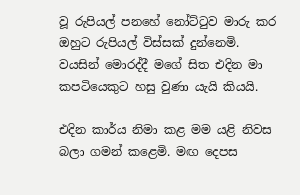වූ රුපියල් පනහේ නෝට්ටුව මාරු කර ඔහුට රුපියල් විස්සක් දුන්නෙමි. වයසින් මොරද්දී මගේ සිත එදින මා කපටියෙකුට හසු වුණා යැයි කියයි.

එදින කාර්ය නිමා කළ මම යළි නිවස බලා ගමන් කළෙමි. මඟ දෙපස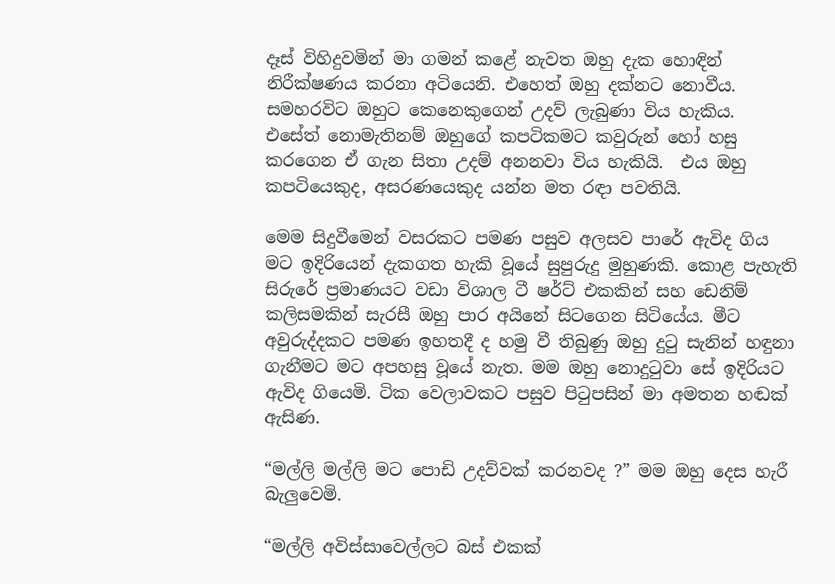දෑස් විහිදුවමින් මා ගමන් කළේ නැවත ඔහු දැක හොඳින් නිරීක්ෂණය කරනා අටියෙනි. එහෙත් ඔහු දක්නට නොවීය. සමහරවිට ඔහුට කෙනෙකුගෙන් උදව් ලැබුණා විය හැකිය.  එසේත් නොමැතිනම් ඔහුගේ කපටිකමට කවුරුන් හෝ හසු කරගෙන ඒ ගැන සිතා උදම් අනනවා විය හැකියි.  එය ඔහු කපටියෙකුද, අසරණයෙකුද යන්න මත රඳා පවතියි.

මෙම සිදුවීමෙන් වසරකට පමණ පසුව අලසව පාරේ ඇවිද ගිය මට ඉදිරියෙන් දැකගත හැකි වූයේ සුපුරුදු මුහුණකි. කොළ පැහැති සිරුරේ ප්‍රමාණයට වඩා විශාල ටී ෂර්ට් එකකින් සහ ඩෙනිම් කලිසමකින් සැරසී ඔහු පාර අයිනේ සිටගෙන සිටියේය. මීට අවුරුද්දකට පමණ ඉහතදී ද හමු වී තිබුණු ඔහු දුටු සැනින් හඳුනා ගැනීමට මට අපහසු වූයේ නැත. මම ඔහු නොදුටුවා සේ ඉදිරියට ඇවිද ගියෙමි. ටික වෙලාවකට පසුව පිටුපසින් මා අමතන හඬක් ඇසිණ.

“මල්ලි මල්ලි මට පොඩි උදව්වක් කරනවද ?” මම ඔහු දෙස හැරී බැලුවෙමි.

“මල්ලි අවිස්සාවෙල්ලට බස් එකක්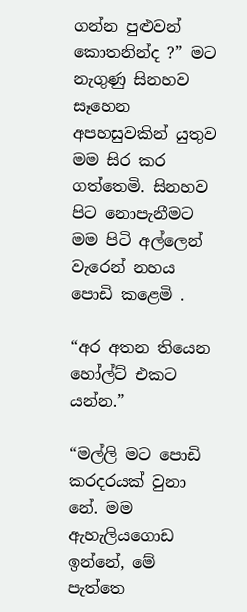ගන්න පුළුවන් කොතනින්ද ?” මට නැගුණු සිනහව සෑහෙන අපහසුවකින් යුතුව මම සිර කර ගත්තෙමි. සිනහව පිට නොපැනීමට මම පිටි අල්ලෙන් වැරෙන් නහය පොඩි කළෙමි .

“අර අතන තියෙන හෝල්ට් එකට යන්න.”

“මල්ලි මට පොඩි කරදරයක් වුනා නේ. මම ඇහැලියගොඩ ඉන්නේ, මේ පැත්තෙ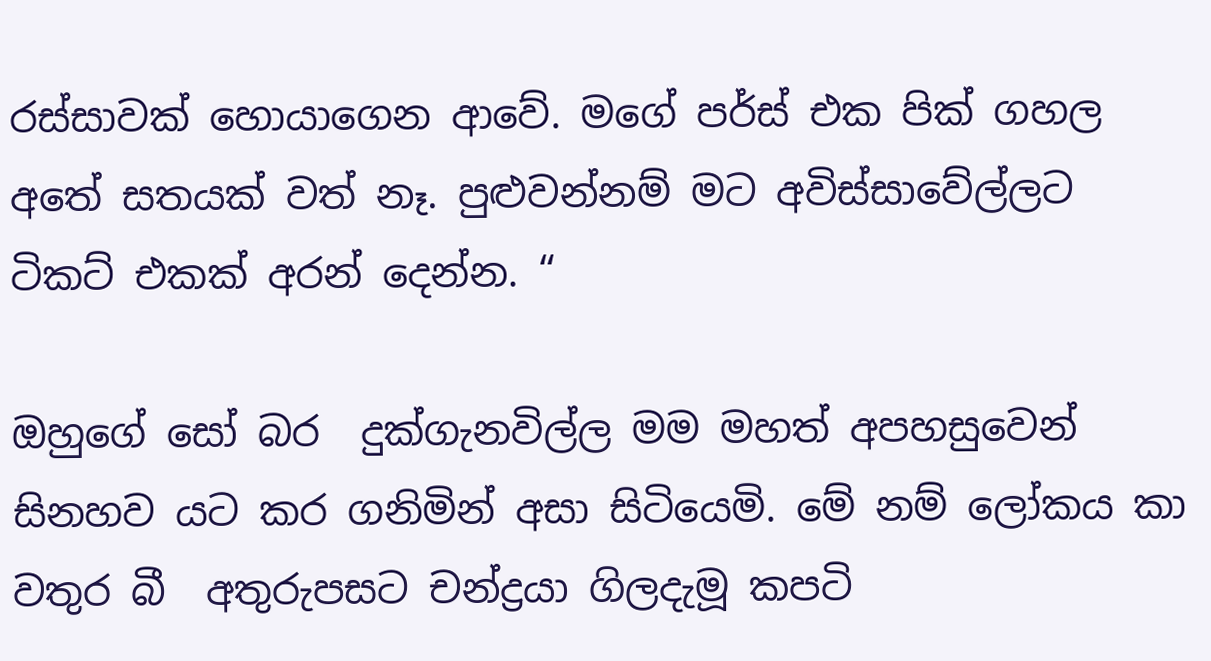රස්සාවක් හොයාගෙන ආවේ. මගේ පර්ස් එක පික් ගහල අතේ සතයක් වත් නෑ. පුළුවන්නම් මට අවිස්සාවේල්ලට ටිකට් එකක් අරන් දෙන්න. “

ඔහුගේ සෝ බර  දුක්ගැනවිල්ල මම මහත් අපහසුවෙන් සිනහව යට කර ගනිමින් අසා සිටියෙමි. මේ නම් ලෝකය කා වතුර බී  අතුරුපසට චන්ද්‍රයා ගිලදැමූ කපටි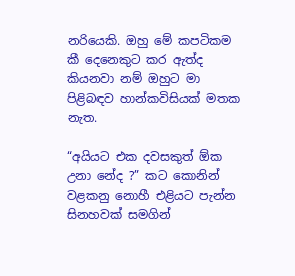නරියෙකි. ඔහු මේ කපටිකම කී දෙනෙකුට කර ඇත්ද කියනවා නම් ඔහුට මා පිළිබඳව හාන්කවිසියක් මතක නැත.

“අයියට එක දවසකුත් ඕක උනා නේද ?” කට කොනින් වළකනු නොහී එළියට පැන්න සිනහවක් සමගින්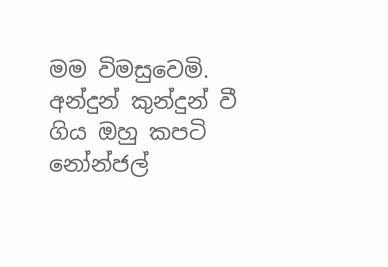මම විමසුවෙමි. අන්දුන් කුන්දුන් වී ගිය ඔහු කපටි නෝන්ජල්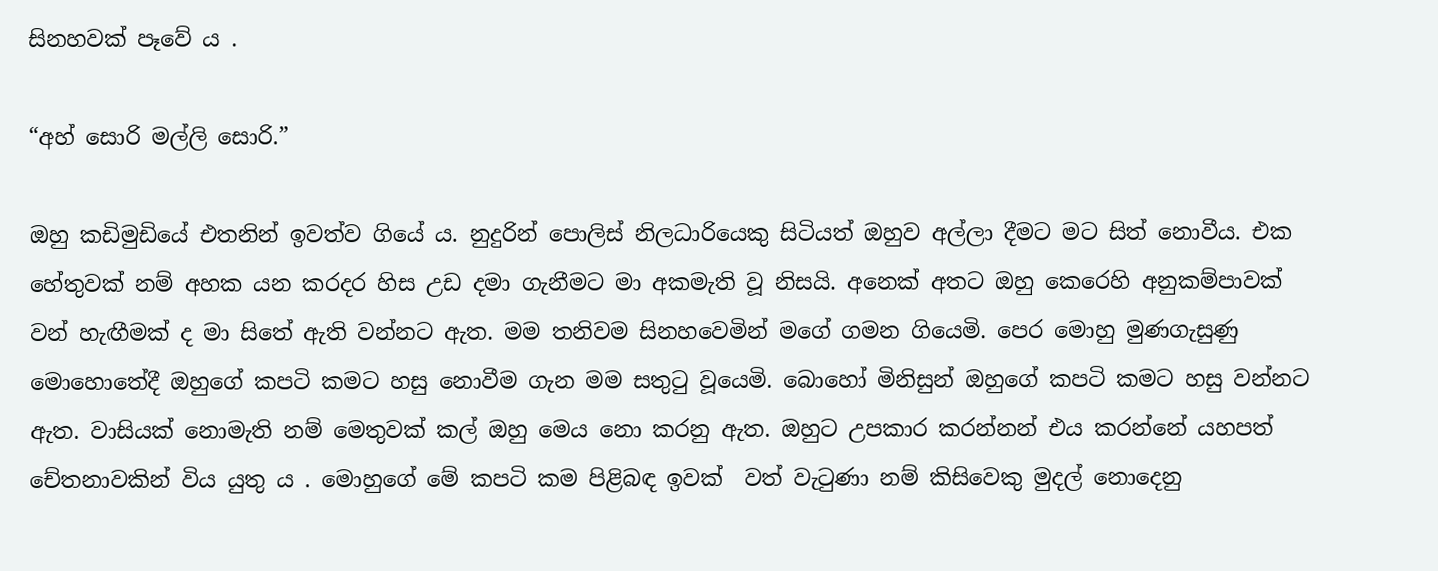සිනහවක් පෑවේ ය .

“අහ් සොරි මල්ලි සොරි.”

ඔහු කඩිමුඩියේ එතනින් ඉවත්ව ගියේ ය. නුදුරින් පොලිස් නිලධාරියෙකු සිටියත් ඔහුව අල්ලා දීමට මට සිත් නොවීය. එක හේතුවක් නම් අහක යන කරදර හිස උඩ දමා ගැනීමට මා අකමැති වූ නිසයි. අනෙක් අතට ඔහු කෙරෙහි අනුකම්පාවක් වන් හැඟීමක් ද මා සිතේ ඇති වන්නට ඇත. මම තනිවම සිනහවෙමින් මගේ ගමන ගියෙමි. පෙර මොහු මුණගැසුණු මොහොතේදී ඔහුගේ කපටි කමට හසු නොවීම ගැන මම සතුටු වූයෙමි. බොහෝ මිනිසුන් ඔහුගේ කපටි කමට හසු වන්නට ඇත. වාසියක් නොමැති නම් මෙතුවක් කල් ඔහු මෙය නො කරනු ඇත. ඔහුට උපකාර කරන්නන් එය කරන්නේ යහපත් චේතනාවකින් විය යුතු ය . මොහුගේ මේ කපටි කම පිළිබඳ ඉවක්  වත් වැටුණා නම් කිසිවෙකු මුදල් නොදෙනු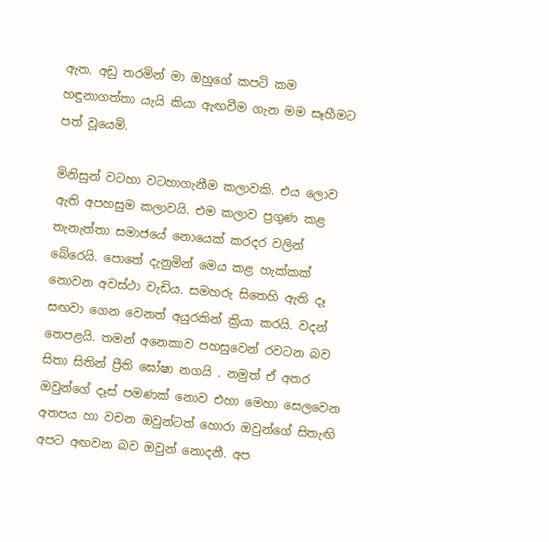ඇත. අඩු තරමින් මා ඔහුගේ කපටි කම හඳුනාගත්තා යැයි කියා ඇඟවීම ගැන මම සෑහීමට පත් වූයෙමි.

මිනිසුන් වටහා වටහාගැනීම කලාවකි. එය ලොව ඇති අපහසුම කලාවයි. එම කලාව ප්‍රගුණ කළ තැනැත්තා සමාජයේ නොයෙක් කරදර වලින් බේරෙයි. පොතේ දැනුමින් මෙය කළ හැක්කක් නොවන අවස්ථා වැඩිය. සමහරු සිතෙහි ඇති දෑ සඟවා ගෙන වෙනත් අයුරකින් ක්‍රියා කරයි. වදන් තෙපළයි. තමන් අනෙකාව පහසුවෙන් රවටන බව සිතා සිතින් ප්‍රීති ඝෝෂා නගයි . නමුත් ඒ අතර ඔවුන්ගේ දෑස් පමණක් නොව එහා මෙහා සෙලවෙන අතපය හා වචන ඔවුන්ටත් හොරා ඔවුන්ගේ සිතැඟි අපට අඟවන බව ඔවුන් නොදනී. අප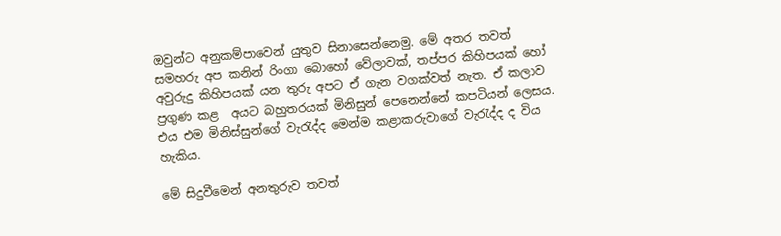ඔවුන්ට අනුකම්පාවෙන් යුතුව සිනාසෙන්නෙමු. මේ අතර තවත් සමහරු අප කනින් රිංගා බොහෝ වේලාවක්, තප්පර කිහිපයක් හෝ අවුරුදු කිහිපයක් යන තුරු අපට ඒ ගැන වගක්වත් නැත. ඒ කලාව ප්‍රගුණ කළ  අයට බහුතරයක් මිනිසුන් පෙනෙන්නේ කපටියන් ලෙසය. එය එම මිනිස්සුන්ගේ වැරැද්ද මෙන්ම කළාකරුවාගේ වැරැද්ද ද විය හැකිය.

මේ සිදුවීමෙන් අනතුරුව තවත්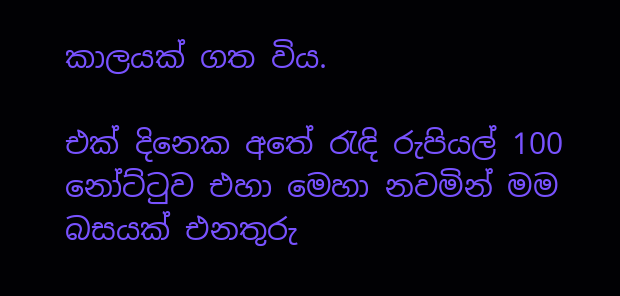කාලයක් ගත විය.

එක් දිනෙක අතේ රැඳි රුපියල් 100 නෝට්ටුව එහා මෙහා නවමින් මම බසයක් එනතුරු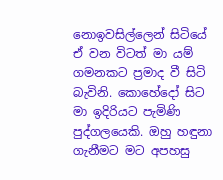නොඉවසිල්ලෙන් සිටියේ ඒ වන විටත් මා යම් ගමනකට ප්‍රමාද වී සිටි බැවිනි. කොහේදෝ සිට මා ඉදිරියට පැමිණි පුද්ගලයෙකි. ඔහු හඳුනා ගැනීමට මට අපහසු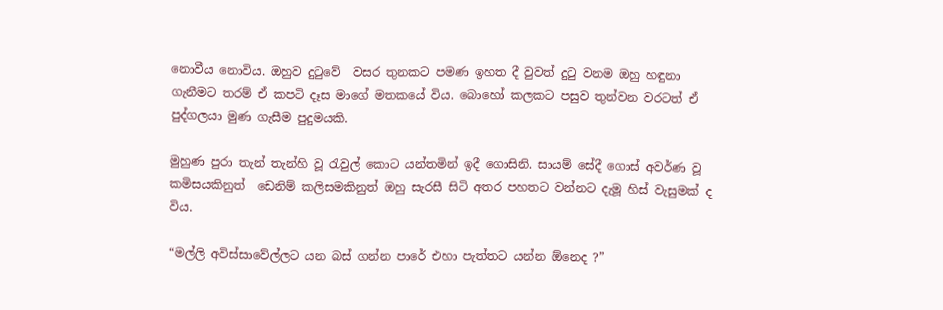නොවීය නොවිය. ඔහුව දුටුවේ  වසර තුනකට පමණ ඉහත දී වුවත් දුටු වනම ඔහු හඳුනා ගැනීමට තරම් ඒ කපටි දෑස මාගේ මතකයේ විය. බොහෝ කලකට පසුව තුන්වන වරටත් ඒ පුද්ගලයා මුණ ගැසීම පුදුමයකි.

මුහුණ පුරා තැන් තැන්හි වූ රැවුල් කොට යන්තමින් ඉදී ගොසිනි. සායම් සේදී ගොස් අවර්ණ වූ කමිසයකිනුත්  ඩෙනිම් කලිසමකිනුත් ඔහු සැරසී සිටි අතර පහතට වන්නට දැමූ හිස් වැසුමක් ද විය.

“මල්ලි අවිස්සාවේල්ලට යන බස් ගන්න පාරේ එහා පැත්තට යන්න ඕනෙද ?”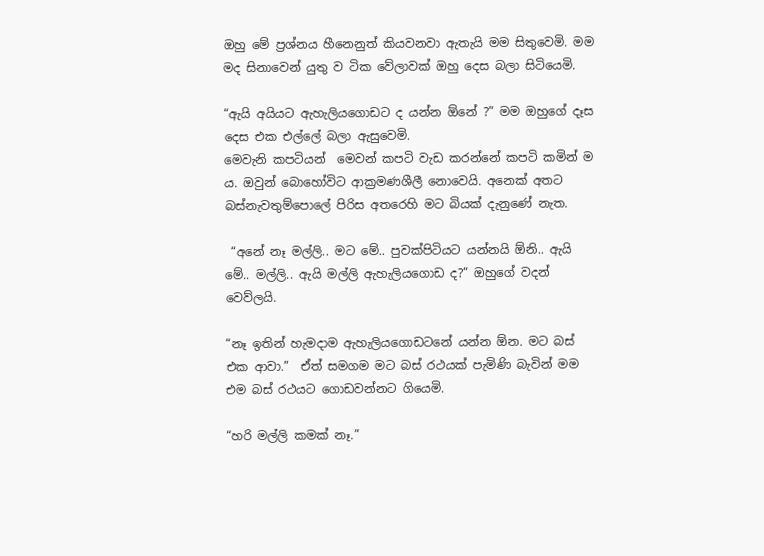ඔහු මේ ප්‍රශ්නය හීනෙනුත් කියවනවා ඇතැයි මම සිතුවෙමි. මම මද සිනාවෙන් යුතු ව ටික වේලාවක් ඔහු දෙස බලා සිටියෙමි.

“ඇයි අයියට ඇහැලියගොඩට ද යන්න ඕනේ ?” මම ඔහුගේ දෑස දෙස එක එල්ලේ බලා ඇසුවෙමි.
මෙවැනි කපටියන්  මෙවන් කපටි වැඩ කරන්නේ කපටි කමින් ම ය. ඔවුන් බොහෝවිට ආක්‍රමණශීලී නොවෙයි. අනෙක් අතට බස්නැවතුම්පොලේ පිරිස අතරෙහි මට බියක් දැනුණේ නැත.

 “අනේ නෑ මල්ලි.. මට මේ.. පුවක්පිටියට යන්නයි ඕනි.. ඇයි මේ.. මල්ලි.. ඇයි මල්ලි ඇහැලියගොඩ ද?” ඔහුගේ වදන් වෙව්ලයි.

“නෑ ඉතින් හැමදාම ඇහැලියගොඩටනේ යන්න ඕන. මට බස් එක ආවා.”  ඒත් සමගම මට බස් රථයක් පැමිණි බැවින් මම එම බස් රථයට ගොඩවන්නට ගියෙමි.

“හරි මල්ලි කමක් නෑ.”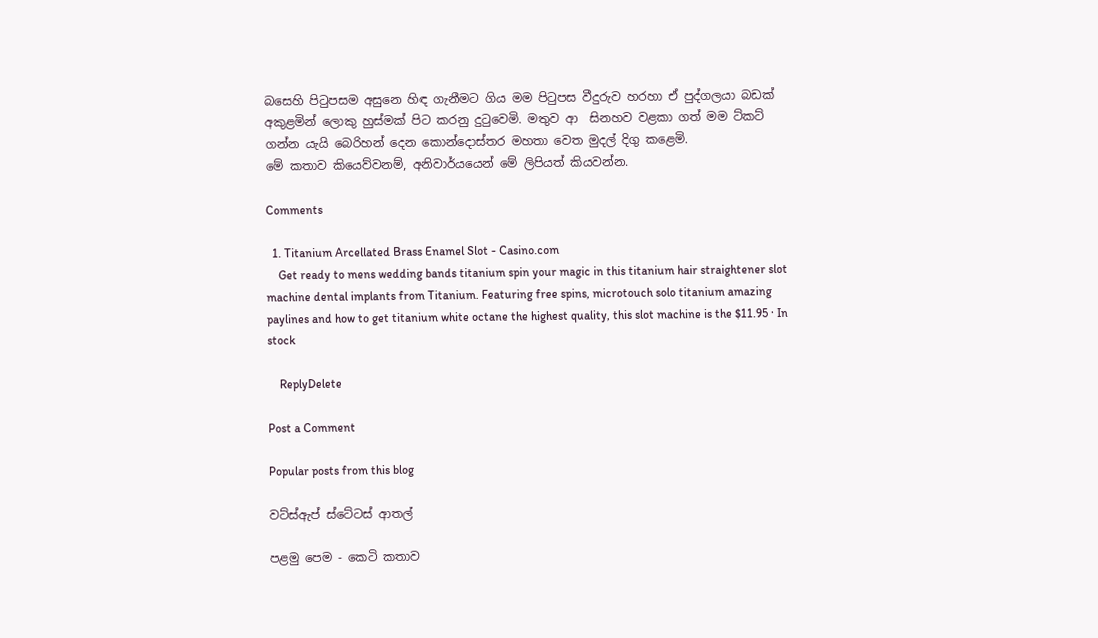බසෙහි පිටුපසම අසුනෙ හිඳ ගැනීමට ගිය මම පිටුපස වීදුරුව හරහා ඒ පුද්ගලයා බඩක් අකුළමින් ලොකු හුස්මක් පිට කරනු දුටුවෙමි. මතුව ආ  සිනහව වළකා ගත් මම ට්කට් ගන්න යැයි බෙරිහන් දෙන කොන්දොස්තර මහතා වෙත මුදල් දිගු කළෙමි.
මේ කතාව කියෙව්වනම්, අනිවාර්යයෙන් මේ ලිපියත් කියවන්න.

Comments

  1. Titanium Arcellated Brass Enamel Slot - Casino.com
    Get ready to mens wedding bands titanium spin your magic in this titanium hair straightener slot machine dental implants from Titanium. Featuring free spins, microtouch solo titanium amazing paylines and how to get titanium white octane the highest quality, this slot machine is the $11.95 · In stock

    ReplyDelete

Post a Comment

Popular posts from this blog

වට්ස්ඇප් ස්ටේටස් ආතල්

පළමු පෙම - කෙටි කතාව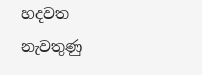හදවත නැවතුණු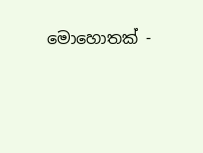මොහොතක් -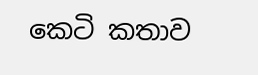කෙටි කතාව